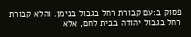פסוק ב:עם קבורת רחל בגבול בנימן. והלא קבורת רחל בגבול יהודה בבית לחם, אלא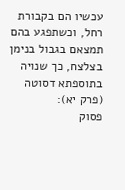עכשיו הם בקבורת רחל, וכשתפגע בהם תמצאם בגבול בנימן בצלצח, כך שנויה בתוספתא דסוטה (פרק יא):
פסוק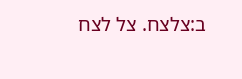ב:צלצח. צל לצח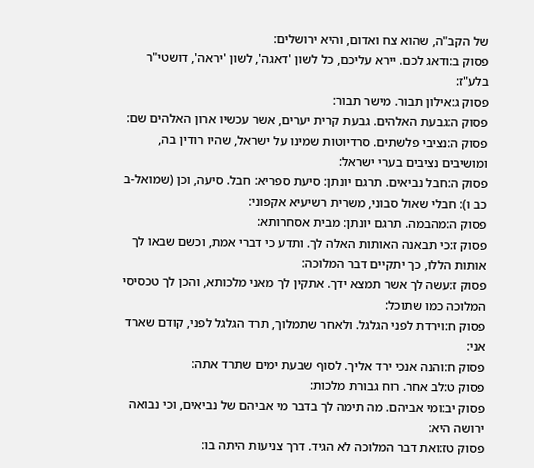של הקב"ה, שהוא צח ואדום, והיא ירושלים:
פסוק ב:ודאג לכם. יירא עליכם, כל לשון 'דאגה', לשון 'יראה', דושטי"ר בלע"ז:
פסוק ג:אילון תבור. מישר תבור:
פסוק ה:גבעת האלהים. גבעת קרית יערים, אשר עכשיו ארון האלהים שם:
פסוק ה:נציבי פלשתים. סרדיוטות שמינו על ישראל, שהיו רודין בה, ומושיבים נציבים בערי ישראל:
פסוק ה:חבל נביאים. תרגם יונתן: סיעת ספריא: חבל. סיעה, וכן (שמואל-ב כב ו): חבלי שאול סבוני, משרית רשיעיא אקפוני:
פסוק ה:מהבמה. תרגם יונתן: מבית אסחרותא:
פסוק ז:כי תבאנה האותות האלה לך. ותדע כי דברי אמת, וכשם שבאו לך אותות הללו, כך יתקיים דבר המלוכה:
פסוק ז:עשה לך אשר תמצא ידך. אתקין לך מאני מלכותא, והכן לך טכסיסי המלוכה כמו שתוכל:
פסוק ח:וירדת לפני הגלגל. ולאחר שתמלוך, תרד הגלגל לפני, קודם שארד אני:
פסוק ח:והנה אנכי ירד אליך. לסוף שבעת ימים שתרד אתה:
פסוק ט:לב אחר. רוח גבורת מלכות:
פסוק יב:ומי אביהם. מה תימה לך בדבר מי אביהם של נביאים, וכי נבואה ירושה היא:
פסוק טז:ואת דבר המלוכה לא הגיד. דרך צניעות היתה בו: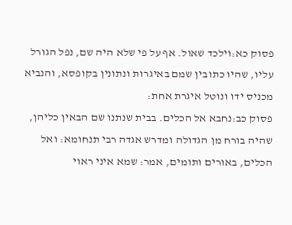פסוק כא:וילכד שאול. אף על פי שלא היה שם, נפל הגורל עליו, שהיו כתובין שמם באיגרות ונתונין בקופסא, והנביא מכניס ידו ונוטל איגרת אחת:
פסוק כב:נחבא אל הכלים. בבית שנתנו שם הבאין כליהן, שהיה בורח מן הגדולה ומדרש אגדה רבי תנחומא: ואל הכלים, באורים ותומים, אמר: שמא איני ראוי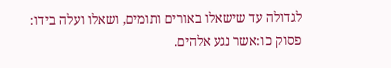לגדולה עד שישאלו באורים ותומים, ושאלו ועלה בידו:
פסוק כו:אשר נגע אלהים.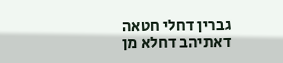גברין דחלי חטאה דאתיהב דחלא מן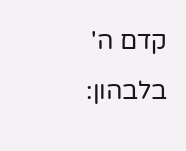קדם ה' בלבהון: